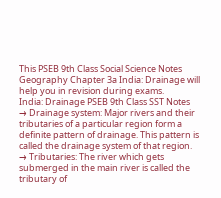This PSEB 9th Class Social Science Notes Geography Chapter 3a India: Drainage will help you in revision during exams.
India: Drainage PSEB 9th Class SST Notes
→ Drainage system: Major rivers and their tributaries of a particular region form a definite pattern of drainage. This pattern is called the drainage system of that region.
→ Tributaries: The river which gets submerged in the main river is called the tributary of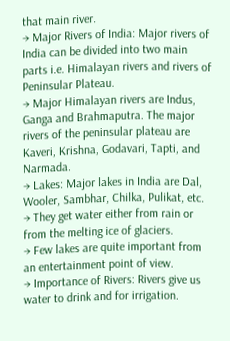that main river.
→ Major Rivers of India: Major rivers of India can be divided into two main parts i.e. Himalayan rivers and rivers of Peninsular Plateau.
→ Major Himalayan rivers are Indus, Ganga and Brahmaputra. The major rivers of the peninsular plateau are Kaveri, Krishna, Godavari, Tapti, and Narmada.
→ Lakes: Major lakes in India are Dal, Wooler, Sambhar, Chilka, Pulikat, etc.
→ They get water either from rain or from the melting ice of glaciers.
→ Few lakes are quite important from an entertainment point of view.
→ Importance of Rivers: Rivers give us water to drink and for irrigation.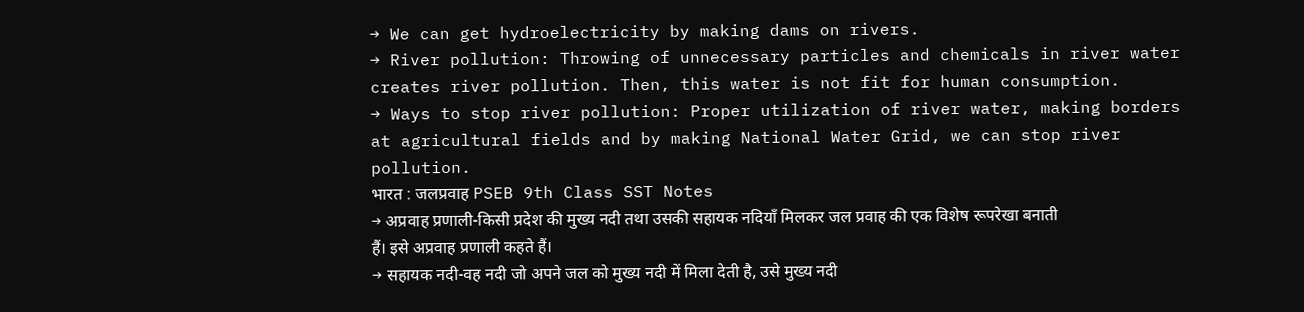→ We can get hydroelectricity by making dams on rivers.
→ River pollution: Throwing of unnecessary particles and chemicals in river water creates river pollution. Then, this water is not fit for human consumption.
→ Ways to stop river pollution: Proper utilization of river water, making borders at agricultural fields and by making National Water Grid, we can stop river pollution.
भारत : जलप्रवाह PSEB 9th Class SST Notes
→ अप्रवाह प्रणाली-किसी प्रदेश की मुख्य नदी तथा उसकी सहायक नदियाँ मिलकर जल प्रवाह की एक विशेष रूपरेखा बनाती हैं। इसे अप्रवाह प्रणाली कहते हैं।
→ सहायक नदी-वह नदी जो अपने जल को मुख्य नदी में मिला देती है, उसे मुख्य नदी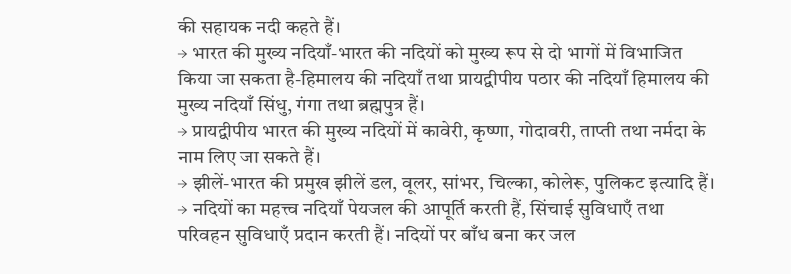की सहायक नदी कहते हैं।
→ भारत की मुख्य नदियाँ-भारत की नदियों को मुख्य रूप से दो भागों में विभाजित किया जा सकता है-हिमालय की नदियाँ तथा प्रायद्वीपीय पठार की नदियाँ हिमालय की मुख्य नदियाँ सिंधु, गंगा तथा ब्रह्मपुत्र हैं।
→ प्रायद्वीपीय भारत की मुख्य नदियों में कावेरी, कृष्णा, गोदावरी, ताप्ती तथा नर्मदा के नाम लिए जा सकते हैं।
→ झीलें-भारत की प्रमुख झीलें डल, वूलर, सांभर, चिल्का, कोलेरू, पुलिकट इत्यादि हैं।
→ नदियों का महत्त्व नदियाँ पेयजल की आपूर्ति करती हैं, सिंचाई सुविधाएँ तथा परिवहन सुविधाएँ प्रदान करती हैं। नदियों पर बाँध बना कर जल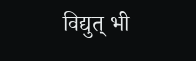विद्युत् भी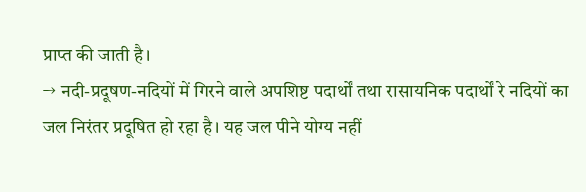प्राप्त की जाती है।
→ नदी-प्रदूषण-नदियों में गिरने वाले अपशिष्ट पदार्थों तथा रासायनिक पदार्थों रे नदियों का जल निरंतर प्रदूषित हो रहा है। यह जल पीने योग्य नहीं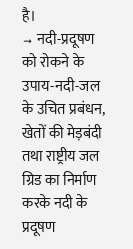है।
→ नदी-प्रदूषण को रोकने के उपाय-नदी-जल के उचित प्रबंधन, खेतों की मेड़बंदी तथा राष्ट्रीय जल ग्रिड का निर्माण करके नदी के प्रदूषण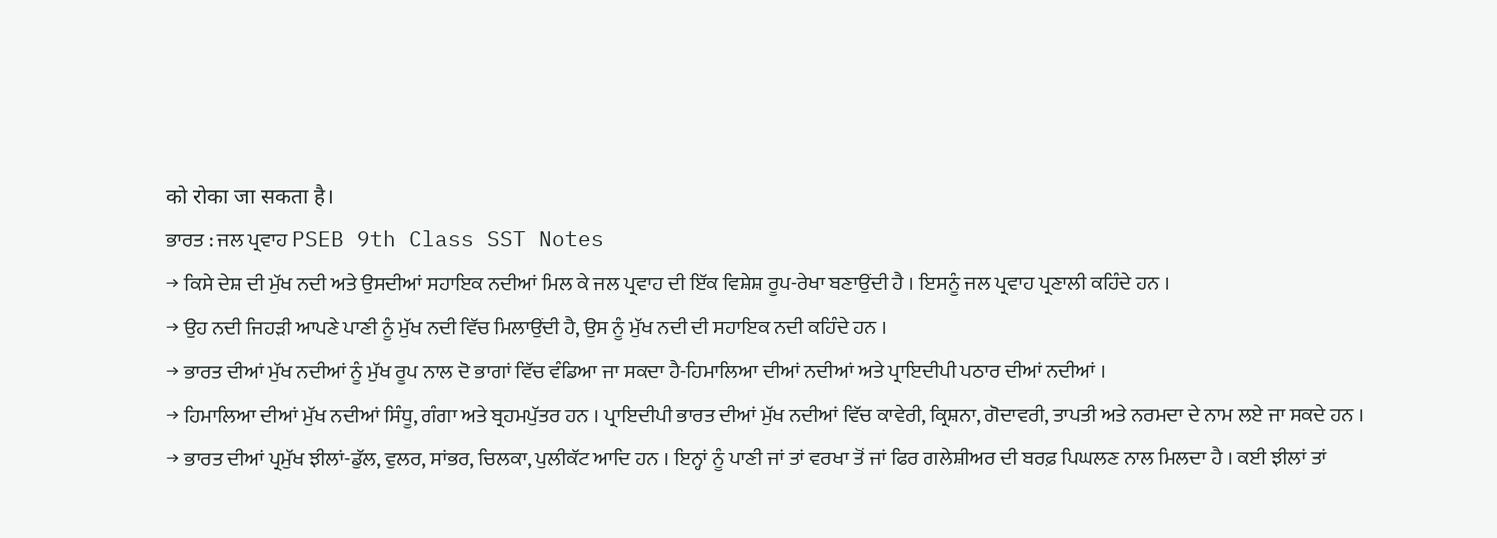को रोका जा सकता है।
ਭਾਰਤ : ਜਲ ਪ੍ਰਵਾਹ PSEB 9th Class SST Notes
→ ਕਿਸੇ ਦੇਸ਼ ਦੀ ਮੁੱਖ ਨਦੀ ਅਤੇ ਉਸਦੀਆਂ ਸਹਾਇਕ ਨਦੀਆਂ ਮਿਲ ਕੇ ਜਲ ਪ੍ਰਵਾਹ ਦੀ ਇੱਕ ਵਿਸ਼ੇਸ਼ ਰੂਪ-ਰੇਖਾ ਬਣਾਉਂਦੀ ਹੈ । ਇਸਨੂੰ ਜਲ ਪ੍ਰਵਾਹ ਪ੍ਰਣਾਲੀ ਕਹਿੰਦੇ ਹਨ ।
→ ਉਹ ਨਦੀ ਜਿਹੜੀ ਆਪਣੇ ਪਾਣੀ ਨੂੰ ਮੁੱਖ ਨਦੀ ਵਿੱਚ ਮਿਲਾਉਂਦੀ ਹੈ, ਉਸ ਨੂੰ ਮੁੱਖ ਨਦੀ ਦੀ ਸਹਾਇਕ ਨਦੀ ਕਹਿੰਦੇ ਹਨ ।
→ ਭਾਰਤ ਦੀਆਂ ਮੁੱਖ ਨਦੀਆਂ ਨੂੰ ਮੁੱਖ ਰੂਪ ਨਾਲ ਦੋ ਭਾਗਾਂ ਵਿੱਚ ਵੰਡਿਆ ਜਾ ਸਕਦਾ ਹੈ-ਹਿਮਾਲਿਆ ਦੀਆਂ ਨਦੀਆਂ ਅਤੇ ਪ੍ਰਾਇਦੀਪੀ ਪਠਾਰ ਦੀਆਂ ਨਦੀਆਂ ।
→ ਹਿਮਾਲਿਆ ਦੀਆਂ ਮੁੱਖ ਨਦੀਆਂ ਸਿੰਧੂ, ਗੰਗਾ ਅਤੇ ਬ੍ਰਹਮਪੁੱਤਰ ਹਨ । ਪ੍ਰਾਇਦੀਪੀ ਭਾਰਤ ਦੀਆਂ ਮੁੱਖ ਨਦੀਆਂ ਵਿੱਚ ਕਾਵੇਰੀ, ਕ੍ਰਿਸ਼ਨਾ, ਗੋਦਾਵਰੀ, ਤਾਪਤੀ ਅਤੇ ਨਰਮਦਾ ਦੇ ਨਾਮ ਲਏ ਜਾ ਸਕਦੇ ਹਨ ।
→ ਭਾਰਤ ਦੀਆਂ ਪ੍ਰਮੁੱਖ ਝੀਲਾਂ-ਡੁੱਲ, ਵੁਲਰ, ਸਾਂਭਰ, ਚਿਲਕਾ, ਪੁਲੀਕੱਟ ਆਦਿ ਹਨ । ਇਨ੍ਹਾਂ ਨੂੰ ਪਾਣੀ ਜਾਂ ਤਾਂ ਵਰਖਾ ਤੋਂ ਜਾਂ ਫਿਰ ਗਲੇਸ਼ੀਅਰ ਦੀ ਬਰਫ਼ ਪਿਘਲਣ ਨਾਲ ਮਿਲਦਾ ਹੈ । ਕਈ ਝੀਲਾਂ ਤਾਂ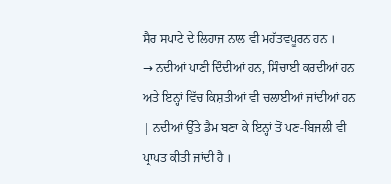ਸੈਰ ਸਪਾਟੇ ਦੇ ਲਿਹਾਜ ਨਾਲ ਵੀ ਮਹੱਤਵਪੂਰਨ ਹਨ ।
→ ਨਦੀਆਂ ਪਾਣੀ ਦਿੰਦੀਆਂ ਹਨ, ਸਿੰਚਾਈ ਕਰਦੀਆਂ ਹਨ ਅਤੇ ਇਨ੍ਹਾਂ ਵਿੱਚ ਕਿਸ਼ਤੀਆਂ ਵੀ ਚਲਾਈਆਂ ਜਾਂਦੀਆਂ ਹਨ | ਨਦੀਆਂ ਉੱਤੇ ਡੈਮ ਬਣਾ ਕੇ ਇਨ੍ਹਾਂ ਤੋਂ ਪਣ-ਬਿਜਲੀ ਵੀ ਪ੍ਰਾਪਤ ਕੀਤੀ ਜਾਂਦੀ ਹੈ ।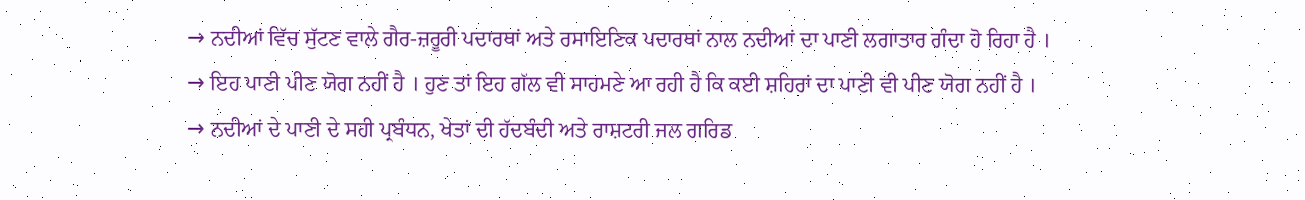→ ਨਦੀਆਂ ਵਿੱਚ ਸੁੱਟਣ ਵਾਲੇ ਗੈਰ-ਜ਼ਰੂਰੀ ਪਦਾਰਥਾਂ ਅਤੇ ਰਸਾਇਣਿਕ ਪਦਾਰਥਾਂ ਨਾਲ ਨਦੀਆਂ ਦਾ ਪਾਣੀ ਲਗਾਤਾਰ ਗੰਦਾ ਹੋ ਰਿਹਾ ਹੈ ।
→ ਇਹ ਪਾਣੀ ਪੀਣ ਯੋਗ ਨਹੀਂ ਹੈ । ਹੁਣ ਤਾਂ ਇਹ ਗੱਲ ਵੀ ਸਾਹਮਣੇ ਆ ਰਹੀ ਹੈ ਕਿ ਕਈ ਸ਼ਹਿਰਾਂ ਦਾ ਪਾਣੀ ਵੀ ਪੀਣ ਯੋਗ ਨਹੀਂ ਹੈ ।
→ ਨਦੀਆਂ ਦੇ ਪਾਣੀ ਦੇ ਸਹੀ ਪ੍ਰਬੰਧਨ, ਖੇਤਾਂ ਦੀ ਹੱਦਬੰਦੀ ਅਤੇ ਰਾਸ਼ਟਰੀ ਜਲ ਗਰਿਡ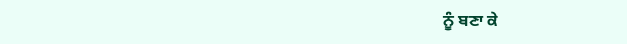ਨੂੰ ਬਣਾ ਕੇ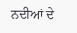ਨਦੀਆਂ ਦੇ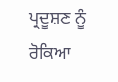ਪ੍ਰਦੂਸ਼ਣ ਨੂੰ ਰੋਕਿਆ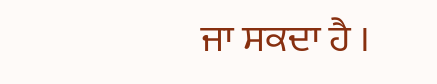ਜਾ ਸਕਦਾ ਹੈ ।